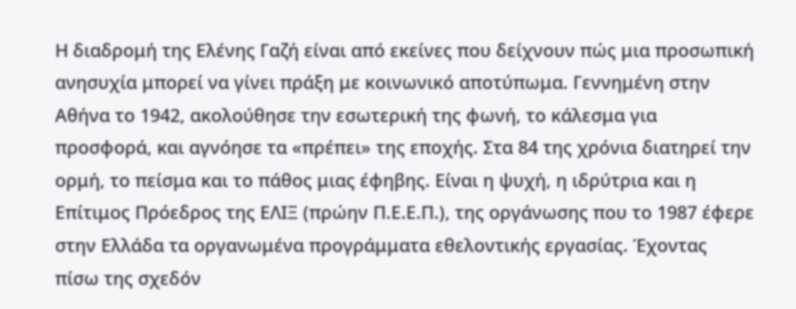Η διαδρομή της Ελένης Γαζή είναι από εκείνες που δείχνουν πώς μια προσωπική ανησυχία μπορεί να γίνει πράξη με κοινωνικό αποτύπωμα. Γεννημένη στην Αθήνα το 1942, ακολούθησε την εσωτερική της φωνή, το κάλεσμα για προσφορά, και αγνόησε τα «πρέπει» της εποχής. Στα 84 της χρόνια διατηρεί την ορμή, το πείσμα και το πάθος μιας έφηβης. Είναι η ψυχή, η ιδρύτρια και η Επίτιμος Πρόεδρος της ΕΛΙΞ (πρώην Π.Ε.Ε.Π.), της οργάνωσης που το 1987 έφερε στην Ελλάδα τα οργανωμένα προγράμματα εθελοντικής εργασίας. Έχοντας πίσω της σχεδόν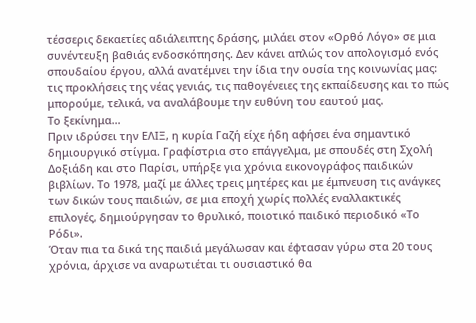τέσσερις δεκαετίες αδιάλειπτης δράσης, μιλάει στον «Ορθό Λόγο» σε μια συνέντευξη βαθιάς ενδοσκόπησης. Δεν κάνει απλώς τον απολογισμό ενός σπουδαίου έργου, αλλά ανατέμνει την ίδια την ουσία της κοινωνίας μας: τις προκλήσεις της νέας γενιάς, τις παθογένειες της εκπαίδευσης και το πώς μπορούμε, τελικά, να αναλάβουμε την ευθύνη του εαυτού μας.
Το ξεκίνημα…
Πριν ιδρύσει την ΕΛΙΞ, η κυρία Γαζή είχε ήδη αφήσει ένα σημαντικό δημιουργικό στίγμα. Γραφίστρια στο επάγγελμα, με σπουδές στη Σχολή Δοξιάδη και στο Παρίσι, υπήρξε για χρόνια εικονογράφος παιδικών βιβλίων. Το 1978, μαζί με άλλες τρεις μητέρες και με έμπνευση τις ανάγκες των δικών τους παιδιών, σε μια εποχή χωρίς πολλές εναλλακτικές επιλογές, δημιούργησαν το θρυλικό, ποιοτικό παιδικό περιοδικό «Το Ρόδι».
Όταν πια τα δικά της παιδιά μεγάλωσαν και έφτασαν γύρω στα 20 τους χρόνια, άρχισε να αναρωτιέται τι ουσιαστικό θα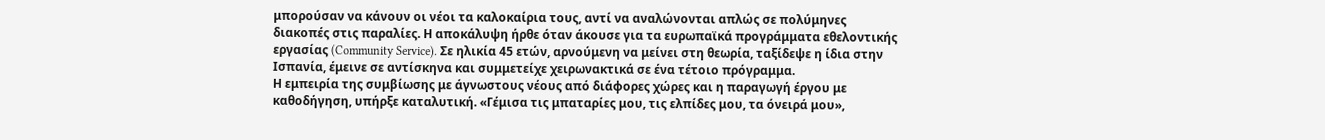μπορούσαν να κάνουν οι νέοι τα καλοκαίρια τους, αντί να αναλώνονται απλώς σε πολύμηνες διακοπές στις παραλίες. Η αποκάλυψη ήρθε όταν άκουσε για τα ευρωπαϊκά προγράμματα εθελοντικής εργασίας (Community Service). Σε ηλικία 45 ετών, αρνούμενη να μείνει στη θεωρία, ταξίδεψε η ίδια στην Ισπανία, έμεινε σε αντίσκηνα και συμμετείχε χειρωνακτικά σε ένα τέτοιο πρόγραμμα.
Η εμπειρία της συμβίωσης με άγνωστους νέους από διάφορες χώρες και η παραγωγή έργου με καθοδήγηση, υπήρξε καταλυτική. «Γέμισα τις μπαταρίες μου, τις ελπίδες μου, τα όνειρά μου»,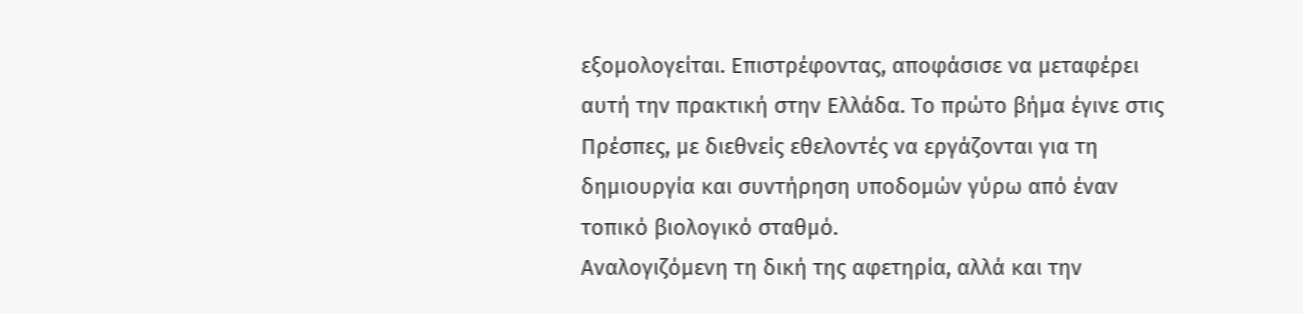εξομολογείται. Επιστρέφοντας, αποφάσισε να μεταφέρει αυτή την πρακτική στην Ελλάδα. Το πρώτο βήμα έγινε στις Πρέσπες, με διεθνείς εθελοντές να εργάζονται για τη δημιουργία και συντήρηση υποδομών γύρω από έναν τοπικό βιολογικό σταθμό.
Αναλογιζόμενη τη δική της αφετηρία, αλλά και την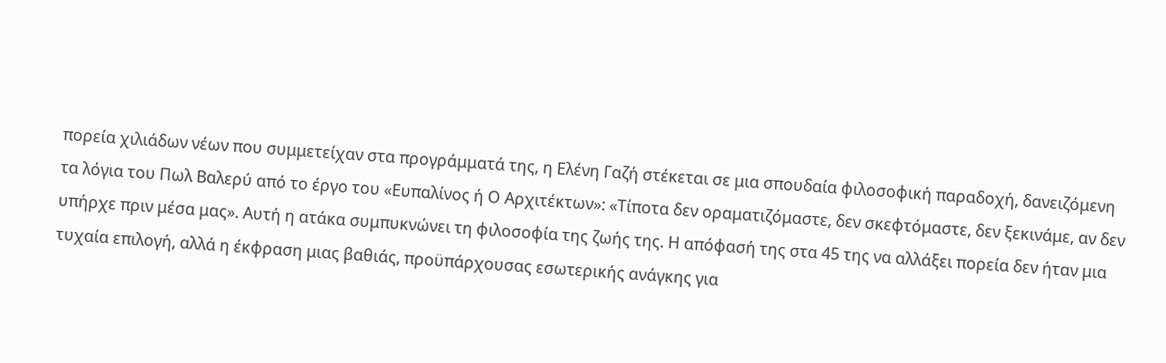πορεία χιλιάδων νέων που συμμετείχαν στα προγράμματά της, η Ελένη Γαζή στέκεται σε μια σπουδαία φιλοσοφική παραδοχή, δανειζόμενη τα λόγια του Πωλ Βαλερύ από το έργο του «Ευπαλίνος ή Ο Αρχιτέκτων»: «Τίποτα δεν οραματιζόμαστε, δεν σκεφτόμαστε, δεν ξεκινάμε, αν δεν υπήρχε πριν μέσα μας». Αυτή η ατάκα συμπυκνώνει τη φιλοσοφία της ζωής της. Η απόφασή της στα 45 της να αλλάξει πορεία δεν ήταν μια τυχαία επιλογή, αλλά η έκφραση μιας βαθιάς, προϋπάρχουσας εσωτερικής ανάγκης για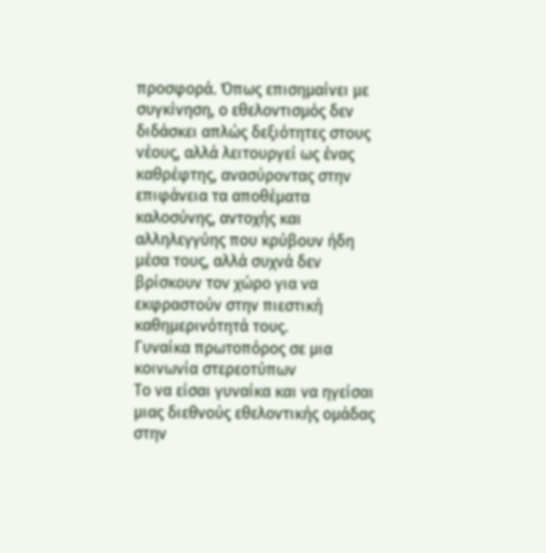προσφορά. Όπως επισημαίνει με συγκίνηση, ο εθελοντισμός δεν διδάσκει απλώς δεξιότητες στους νέους, αλλά λειτουργεί ως ένας καθρέφτης, ανασύροντας στην επιφάνεια τα αποθέματα καλοσύνης, αντοχής και αλληλεγγύης που κρύβουν ήδη μέσα τους, αλλά συχνά δεν βρίσκουν τον χώρο για να εκφραστούν στην πιεστική καθημερινότητά τους.
Γυναίκα πρωτοπόρος σε μια κοινωνία στερεοτύπων
Το να είσαι γυναίκα και να ηγείσαι μιας διεθνούς εθελοντικής ομάδας στην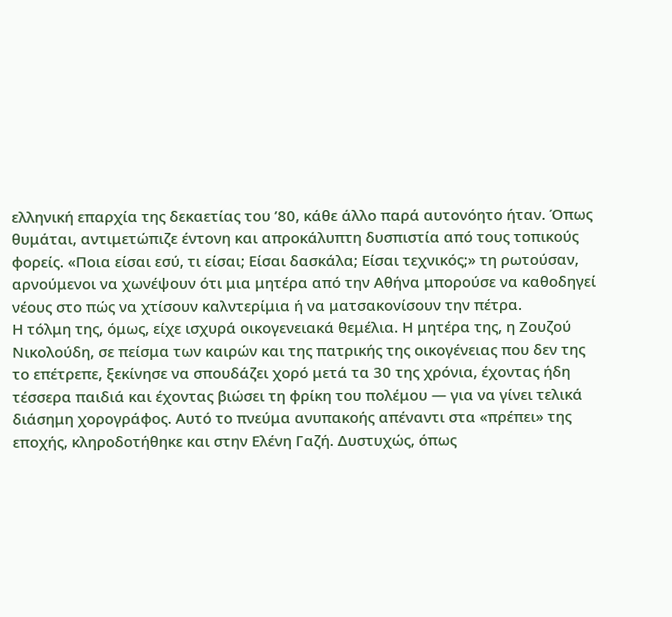ελληνική επαρχία της δεκαετίας του ’80, κάθε άλλο παρά αυτονόητο ήταν. Όπως θυμάται, αντιμετώπιζε έντονη και απροκάλυπτη δυσπιστία από τους τοπικούς φορείς. «Ποια είσαι εσύ, τι είσαι; Είσαι δασκάλα; Είσαι τεχνικός;» τη ρωτούσαν, αρνούμενοι να χωνέψουν ότι μια μητέρα από την Αθήνα μπορούσε να καθοδηγεί νέους στο πώς να χτίσουν καλντερίμια ή να ματσακονίσουν την πέτρα.
Η τόλμη της, όμως, είχε ισχυρά οικογενειακά θεμέλια. Η μητέρα της, η Ζουζού Νικολούδη, σε πείσμα των καιρών και της πατρικής της οικογένειας που δεν της το επέτρεπε, ξεκίνησε να σπουδάζει χορό μετά τα 30 της χρόνια, έχοντας ήδη τέσσερα παιδιά και έχοντας βιώσει τη φρίκη του πολέμου — για να γίνει τελικά διάσημη χορογράφος. Αυτό το πνεύμα ανυπακοής απέναντι στα «πρέπει» της εποχής, κληροδοτήθηκε και στην Ελένη Γαζή. Δυστυχώς, όπως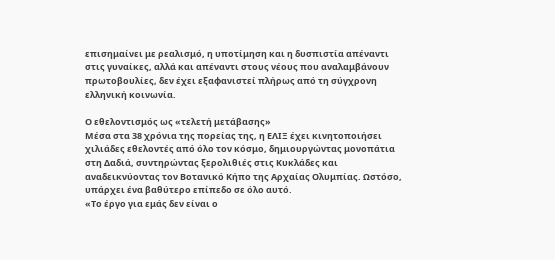επισημαίνει με ρεαλισμό, η υποτίμηση και η δυσπιστία απέναντι στις γυναίκες, αλλά και απέναντι στους νέους που αναλαμβάνουν πρωτοβουλίες, δεν έχει εξαφανιστεί πλήρως από τη σύγχρονη ελληνική κοινωνία.

Ο εθελοντισμός ως «τελετή μετάβασης»
Μέσα στα 38 χρόνια της πορείας της, η ΕΛΙΞ έχει κινητοποιήσει χιλιάδες εθελοντές από όλο τον κόσμο, δημιουργώντας μονοπάτια στη Δαδιά, συντηρώντας ξερολιθιές στις Κυκλάδες και αναδεικνύοντας τον Βοτανικό Κήπο της Αρχαίας Ολυμπίας. Ωστόσο, υπάρχει ένα βαθύτερο επίπεδο σε όλο αυτό.
«Το έργο για εμάς δεν είναι ο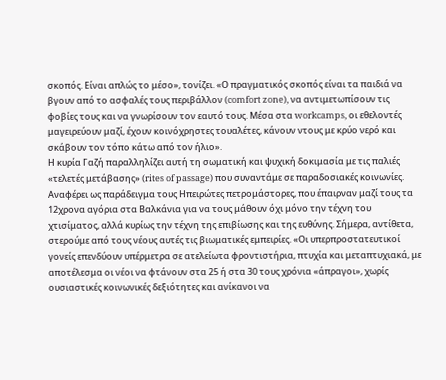σκοπός. Είναι απλώς το μέσο», τονίζει. «Ο πραγματικός σκοπός είναι τα παιδιά να βγουν από το ασφαλές τους περιβάλλον (comfort zone), να αντιμετωπίσουν τις φοβίες τους και να γνωρίσουν τον εαυτό τους. Μέσα στα workcamps, οι εθελοντές μαγειρεύουν μαζί, έχουν κοινόχρηστες τουαλέτες, κάνουν ντους με κρύο νερό και σκάβουν τον τόπο κάτω από τον ήλιο».
Η κυρία Γαζή παραλληλίζει αυτή τη σωματική και ψυχική δοκιμασία με τις παλιές «τελετές μετάβασης» (rites of passage) που συναντάμε σε παραδοσιακές κοινωνίες. Αναφέρει ως παράδειγμα τους Ηπειρώτες πετρομάστορες, που έπαιρναν μαζί τους τα 12χρονα αγόρια στα Βαλκάνια για να τους μάθουν όχι μόνο την τέχνη του χτισίματος, αλλά κυρίως την τέχνη της επιβίωσης και της ευθύνης. Σήμερα, αντίθετα, στερούμε από τους νέους αυτές τις βιωματικές εμπειρίες. «Οι υπερπροστατευτικοί γονείς επενδύουν υπέρμετρα σε ατελείωτα φροντιστήρια, πτυχία και μεταπτυχιακά, με αποτέλεσμα οι νέοι να φτάνουν στα 25 ή στα 30 τους χρόνια «άπραγοι», χωρίς ουσιαστικές κοινωνικές δεξιότητες και ανίκανοι να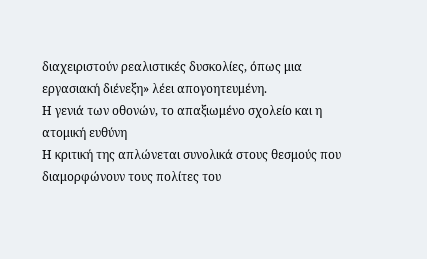διαχειριστούν ρεαλιστικές δυσκολίες, όπως μια εργασιακή διένεξη» λέει απογοητευμένη.
Η γενιά των οθονών, το απαξιωμένο σχολείο και η ατομική ευθύνη
Η κριτική της απλώνεται συνολικά στους θεσμούς που διαμορφώνουν τους πολίτες του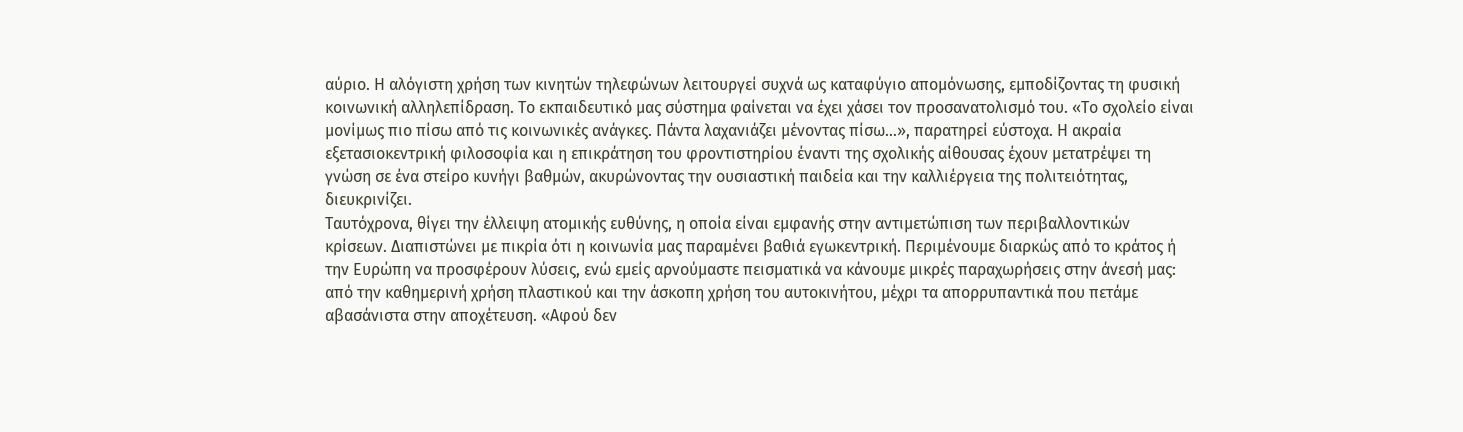αύριο. Η αλόγιστη χρήση των κινητών τηλεφώνων λειτουργεί συχνά ως καταφύγιο απομόνωσης, εμποδίζοντας τη φυσική κοινωνική αλληλεπίδραση. Το εκπαιδευτικό μας σύστημα φαίνεται να έχει χάσει τον προσανατολισμό του. «Το σχολείο είναι μονίμως πιο πίσω από τις κοινωνικές ανάγκες. Πάντα λαχανιάζει μένοντας πίσω…», παρατηρεί εύστοχα. Η ακραία εξετασιοκεντρική φιλοσοφία και η επικράτηση του φροντιστηρίου έναντι της σχολικής αίθουσας έχουν μετατρέψει τη γνώση σε ένα στείρο κυνήγι βαθμών, ακυρώνοντας την ουσιαστική παιδεία και την καλλιέργεια της πολιτειότητας, διευκρινίζει.
Ταυτόχρονα, θίγει την έλλειψη ατομικής ευθύνης, η οποία είναι εμφανής στην αντιμετώπιση των περιβαλλοντικών κρίσεων. Διαπιστώνει με πικρία ότι η κοινωνία μας παραμένει βαθιά εγωκεντρική. Περιμένουμε διαρκώς από το κράτος ή την Ευρώπη να προσφέρουν λύσεις, ενώ εμείς αρνούμαστε πεισματικά να κάνουμε μικρές παραχωρήσεις στην άνεσή μας: από την καθημερινή χρήση πλαστικού και την άσκοπη χρήση του αυτοκινήτου, μέχρι τα απορρυπαντικά που πετάμε αβασάνιστα στην αποχέτευση. «Αφού δεν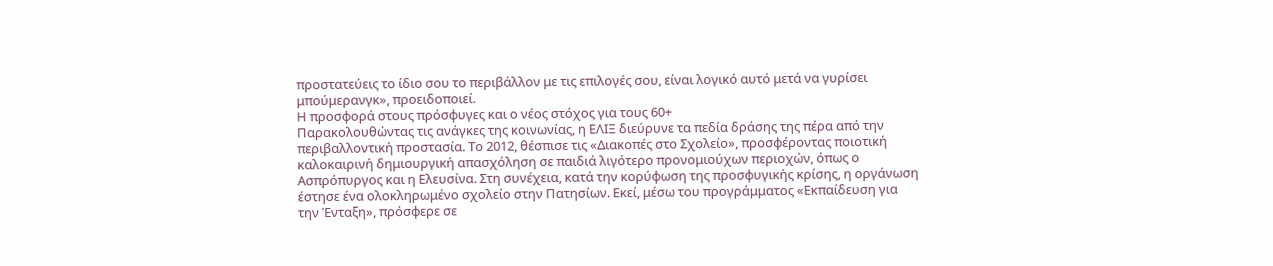προστατεύεις το ίδιο σου το περιβάλλον με τις επιλογές σου, είναι λογικό αυτό μετά να γυρίσει μπούμερανγκ», προειδοποιεί.
Η προσφορά στους πρόσφυγες και ο νέος στόχος για τους 60+
Παρακολουθώντας τις ανάγκες της κοινωνίας, η ΕΛΙΞ διεύρυνε τα πεδία δράσης της πέρα από την περιβαλλοντική προστασία. Το 2012, θέσπισε τις «Διακοπές στο Σχολείο», προσφέροντας ποιοτική καλοκαιρινή δημιουργική απασχόληση σε παιδιά λιγότερο προνομιούχων περιοχών, όπως ο Ασπρόπυργος και η Ελευσίνα. Στη συνέχεια, κατά την κορύφωση της προσφυγικής κρίσης, η οργάνωση έστησε ένα ολοκληρωμένο σχολείο στην Πατησίων. Εκεί, μέσω του προγράμματος «Εκπαίδευση για την Ένταξη», πρόσφερε σε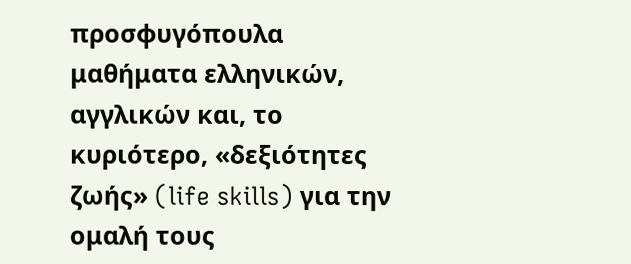προσφυγόπουλα μαθήματα ελληνικών, αγγλικών και, το κυριότερο, «δεξιότητες ζωής» (life skills) για την ομαλή τους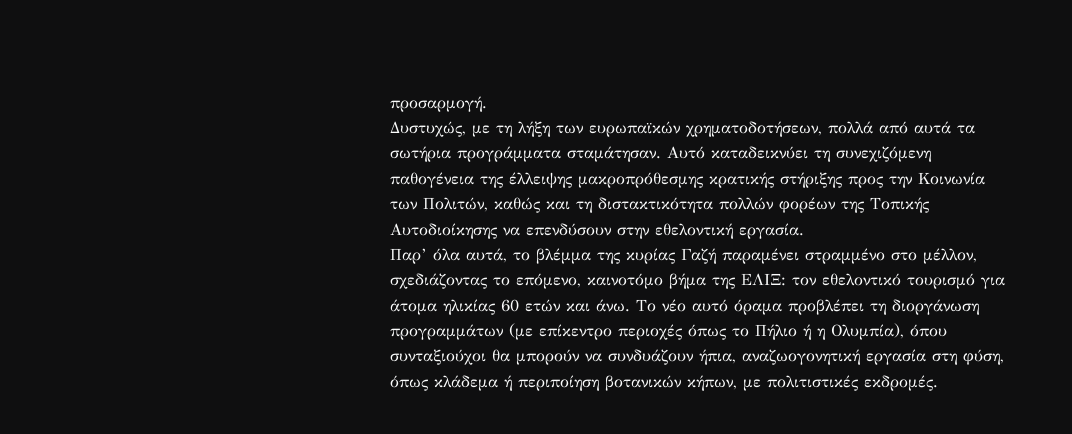προσαρμογή.
Δυστυχώς, με τη λήξη των ευρωπαϊκών χρηματοδοτήσεων, πολλά από αυτά τα σωτήρια προγράμματα σταμάτησαν. Αυτό καταδεικνύει τη συνεχιζόμενη παθογένεια της έλλειψης μακροπρόθεσμης κρατικής στήριξης προς την Κοινωνία των Πολιτών, καθώς και τη διστακτικότητα πολλών φορέων της Τοπικής Αυτοδιοίκησης να επενδύσουν στην εθελοντική εργασία.
Παρ’ όλα αυτά, το βλέμμα της κυρίας Γαζή παραμένει στραμμένο στο μέλλον, σχεδιάζοντας το επόμενο, καινοτόμο βήμα της ΕΛΙΞ: τον εθελοντικό τουρισμό για άτομα ηλικίας 60 ετών και άνω. Το νέο αυτό όραμα προβλέπει τη διοργάνωση προγραμμάτων (με επίκεντρο περιοχές όπως το Πήλιο ή η Ολυμπία), όπου συνταξιούχοι θα μπορούν να συνδυάζουν ήπια, αναζωογονητική εργασία στη φύση, όπως κλάδεμα ή περιποίηση βοτανικών κήπων, με πολιτιστικές εκδρομές.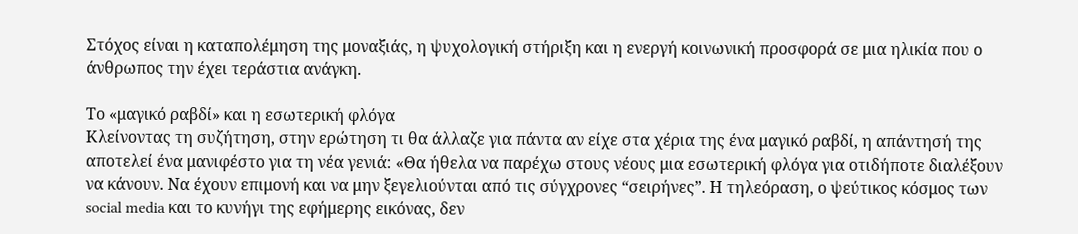Στόχος είναι η καταπολέμηση της μοναξιάς, η ψυχολογική στήριξη και η ενεργή κοινωνική προσφορά σε μια ηλικία που ο άνθρωπος την έχει τεράστια ανάγκη.

Το «μαγικό ραβδί» και η εσωτερική φλόγα
Κλείνοντας τη συζήτηση, στην ερώτηση τι θα άλλαζε για πάντα αν είχε στα χέρια της ένα μαγικό ραβδί, η απάντησή της αποτελεί ένα μανιφέστο για τη νέα γενιά: «Θα ήθελα να παρέχω στους νέους μια εσωτερική φλόγα για οτιδήποτε διαλέξουν να κάνουν. Να έχουν επιμονή και να μην ξεγελιούνται από τις σύγχρονες “σειρήνες”. Η τηλεόραση, ο ψεύτικος κόσμος των social media και το κυνήγι της εφήμερης εικόνας, δεν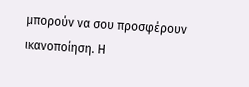μπορούν να σου προσφέρουν ικανοποίηση. Η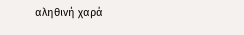αληθινή χαρά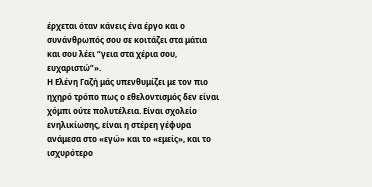έρχεται όταν κάνεις ένα έργο και ο συνάνθρωπός σου σε κοιτάζει στα μάτια και σου λέει “γεια στα χέρια σου, ευχαριστώ”».
Η Ελένη Γαζή μάς υπενθυμίζει με τον πιο ηχηρό τρόπο πως ο εθελοντισμός δεν είναι χόμπι ούτε πολυτέλεια. Είναι σχολείο ενηλικίωσης, είναι η στέρεη γέφυρα ανάμεσα στο «εγώ» και το «εμείς», και το ισχυρότερο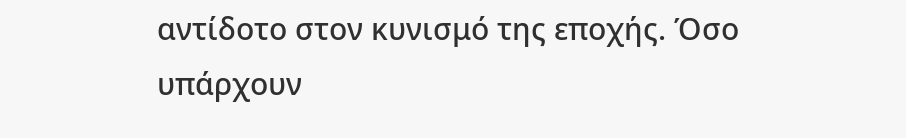αντίδοτο στον κυνισμό της εποχής. Όσο υπάρχουν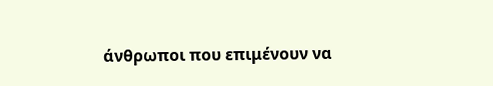άνθρωποι που επιμένουν να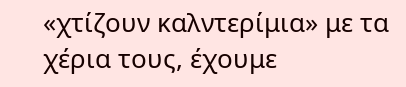«χτίζουν καλντερίμια» με τα χέρια τους, έχουμε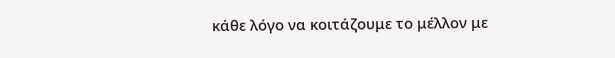κάθε λόγο να κοιτάζουμε το μέλλον με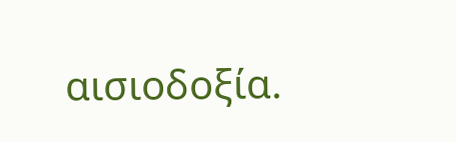αισιοδοξία.